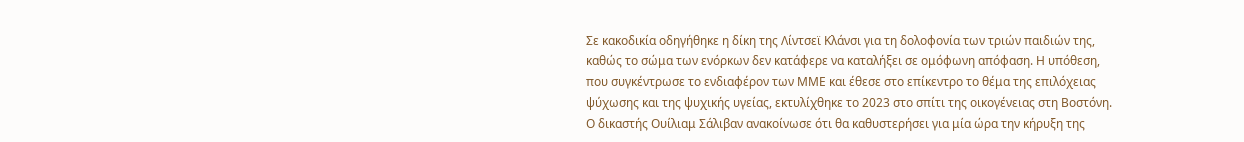Σε κακοδικία οδηγήθηκε η δίκη της Λίντσεϊ Κλάνσι για τη δολοφονία των τριών παιδιών της, καθώς το σώμα των ενόρκων δεν κατάφερε να καταλήξει σε ομόφωνη απόφαση. Η υπόθεση, που συγκέντρωσε το ενδιαφέρον των ΜΜΕ και έθεσε στο επίκεντρο το θέμα της επιλόχειας ψύχωσης και της ψυχικής υγείας, εκτυλίχθηκε το 2023 στο σπίτι της οικογένειας στη Βοστόνη.
Ο δικαστής Ουίλιαμ Σάλιβαν ανακοίνωσε ότι θα καθυστερήσει για μία ώρα την κήρυξη της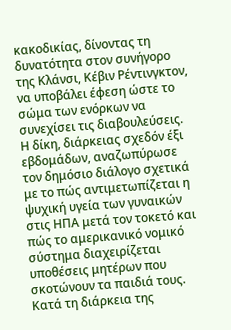κακοδικίας, δίνοντας τη δυνατότητα στον συνήγορο της Κλάνσι, Κέβιν Ρέντινγκτον, να υποβάλει έφεση ώστε το σώμα των ενόρκων να συνεχίσει τις διαβουλεύσεις.
Η δίκη, διάρκειας σχεδόν έξι εβδομάδων, αναζωπύρωσε τον δημόσιο διάλογο σχετικά με το πώς αντιμετωπίζεται η ψυχική υγεία των γυναικών στις ΗΠΑ μετά τον τοκετό και πώς το αμερικανικό νομικό σύστημα διαχειρίζεται υποθέσεις μητέρων που σκοτώνουν τα παιδιά τους.
Κατά τη διάρκεια της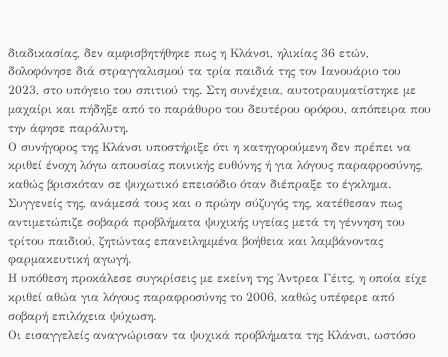διαδικασίας, δεν αμφισβητήθηκε πως η Κλάνσι, ηλικίας 36 ετών, δολοφόνησε διά στραγγαλισμού τα τρία παιδιά της τον Ιανουάριο του 2023, στο υπόγειο του σπιτιού της. Στη συνέχεια, αυτοτραυματίστηκε με μαχαίρι και πήδηξε από το παράθυρο του δευτέρου ορόφου, απόπειρα που την άφησε παράλυτη.
Ο συνήγορος της Κλάνσι υποστήριξε ότι η κατηγορούμενη δεν πρέπει να κριθεί ένοχη λόγω απουσίας ποινικής ευθύνης ή για λόγους παραφροσύνης, καθώς βρισκόταν σε ψυχωτικό επεισόδιο όταν διέπραξε το έγκλημα.
Συγγενείς της, ανάμεσά τους και ο πρώην σύζυγός της, κατέθεσαν πως αντιμετώπιζε σοβαρά προβλήματα ψυχικής υγείας μετά τη γέννηση του τρίτου παιδιού, ζητώντας επανειλημμένα βοήθεια και λαμβάνοντας φαρμακευτική αγωγή.
Η υπόθεση προκάλεσε συγκρίσεις με εκείνη της Άντρεα Γέιτς, η οποία είχε κριθεί αθώα για λόγους παραφροσύνης το 2006, καθώς υπέφερε από σοβαρή επιλόχεια ψύχωση.
Οι εισαγγελείς αναγνώρισαν τα ψυχικά προβλήματα της Κλάνσι, ωστόσο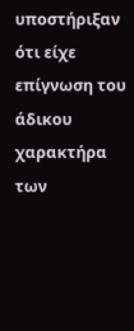υποστήριξαν ότι είχε επίγνωση του άδικου χαρακτήρα των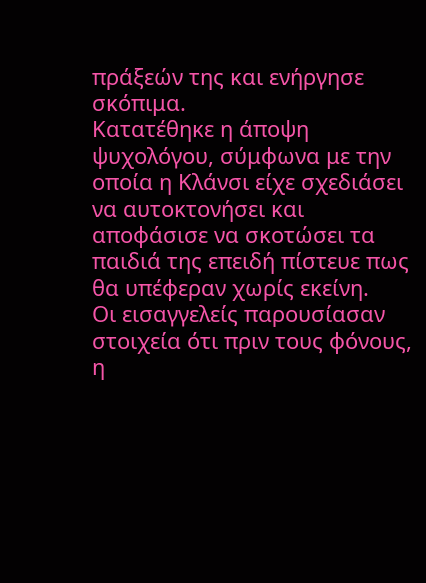πράξεών της και ενήργησε σκόπιμα.
Κατατέθηκε η άποψη ψυχολόγου, σύμφωνα με την οποία η Κλάνσι είχε σχεδιάσει να αυτοκτονήσει και αποφάσισε να σκοτώσει τα παιδιά της επειδή πίστευε πως θα υπέφεραν χωρίς εκείνη.
Οι εισαγγελείς παρουσίασαν στοιχεία ότι πριν τους φόνους, η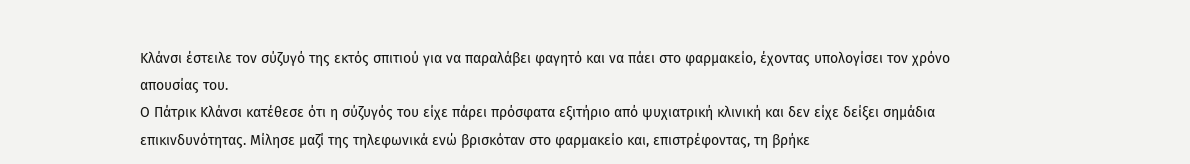Κλάνσι έστειλε τον σύζυγό της εκτός σπιτιού για να παραλάβει φαγητό και να πάει στο φαρμακείο, έχοντας υπολογίσει τον χρόνο απουσίας του.
Ο Πάτρικ Κλάνσι κατέθεσε ότι η σύζυγός του είχε πάρει πρόσφατα εξιτήριο από ψυχιατρική κλινική και δεν είχε δείξει σημάδια επικινδυνότητας. Μίλησε μαζί της τηλεφωνικά ενώ βρισκόταν στο φαρμακείο και, επιστρέφοντας, τη βρήκε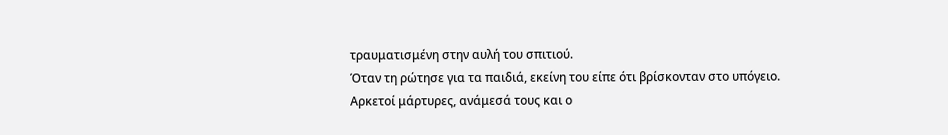τραυματισμένη στην αυλή του σπιτιού.
Όταν τη ρώτησε για τα παιδιά, εκείνη του είπε ότι βρίσκονταν στο υπόγειο.
Αρκετοί μάρτυρες, ανάμεσά τους και ο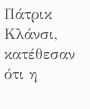Πάτρικ Κλάνσι, κατέθεσαν ότι η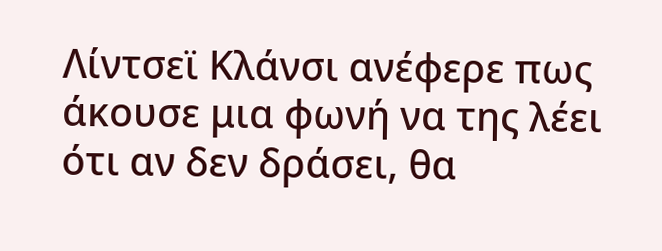Λίντσεϊ Κλάνσι ανέφερε πως άκουσε μια φωνή να της λέει ότι αν δεν δράσει, θα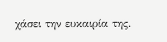χάσει την ευκαιρία της.